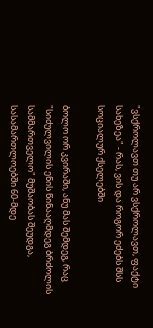"ვსქროლავთ თუ არ ვსქროლავთ, ფაქტი სახეზეა" - რას, ვის და როგორ ეძებს შსს სოციალურ ქსელებში

ბოლო ორ კვირაში, ანუ მას შემდეგ, რაც "სიძულვილის ენის წინააღმდეგ ბრძოლის სამმართველო" მუშაობას შეუდგა, სასამართლოებში 60-მდე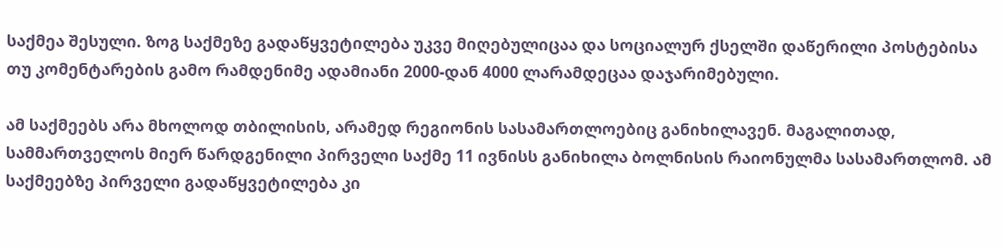საქმეა შესული. ზოგ საქმეზე გადაწყვეტილება უკვე მიღებულიცაა და სოციალურ ქსელში დაწერილი პოსტებისა თუ კომენტარების გამო რამდენიმე ადამიანი 2000-დან 4000 ლარამდეცაა დაჯარიმებული.

ამ საქმეებს არა მხოლოდ თბილისის, არამედ რეგიონის სასამართლოებიც განიხილავენ. მაგალითად, სამმართველოს მიერ წარდგენილი პირველი საქმე 11 ივნისს განიხილა ბოლნისის რაიონულმა სასამართლომ. ამ საქმეებზე პირველი გადაწყვეტილება კი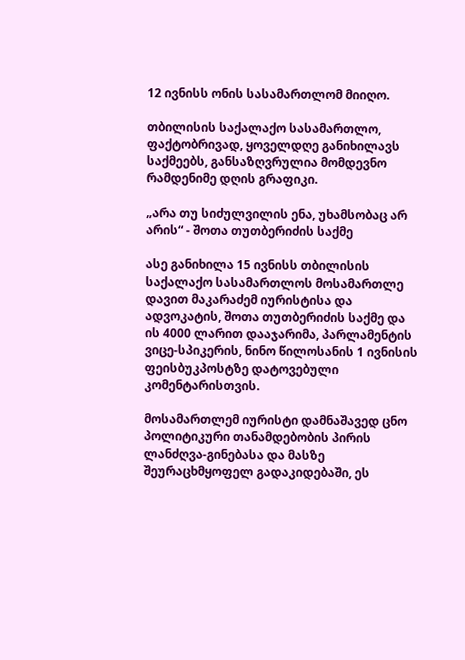12 ივნისს ონის სასამართლომ მიიღო.

თბილისის საქალაქო სასამართლო, ფაქტობრივად, ყოველდღე განიხილავს საქმეებს, განსაზღვრულია მომდევნო რამდენიმე დღის გრაფიკი.

„არა თუ სიძულვილის ენა, უხამსობაც არ არის“ - შოთა თუთბერიძის საქმე

ასე განიხილა 15 ივნისს თბილისის საქალაქო სასამართლოს მოსამართლე დავით მაკარაძემ იურისტისა და ადვოკატის, შოთა თუთბერიძის საქმე და ის 4000 ლარით დააჯარიმა, პარლამენტის ვიცე-სპიკერის, ნინო წილოსანის 1 ივნისის ფეისბუკპოსტზე დატოვებული კომენტარისთვის.

მოსამართლემ იურისტი დამნაშავედ ცნო პოლიტიკური თანამდებობის პირის ლანძღვა-გინებასა და მასზე შეურაცხმყოფელ გადაკიდებაში, ეს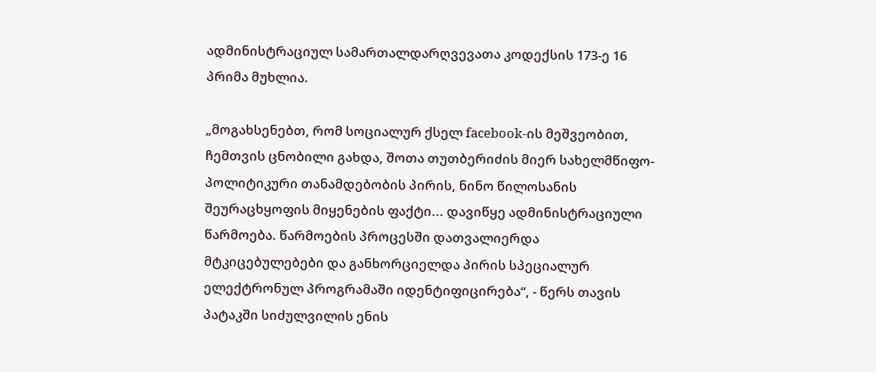ადმინისტრაციულ სამართალდარღვევათა კოდექსის 173-ე 16 პრიმა მუხლია.

„მოგახსენებთ, რომ სოციალურ ქსელ facebook-ის მეშვეობით, ჩემთვის ცნობილი გახდა, შოთა თუთბერიძის მიერ სახელმწიფო-პოლიტიკური თანამდებობის პირის, ნინო წილოსანის შეურაცხყოფის მიყენების ფაქტი... დავიწყე ადმინისტრაციული წარმოება. წარმოების პროცესში დათვალიერდა მტკიცებულებები და განხორციელდა პირის სპეციალურ ელექტრონულ პროგრამაში იდენტიფიცირება“, - წერს თავის პატაკში სიძულვილის ენის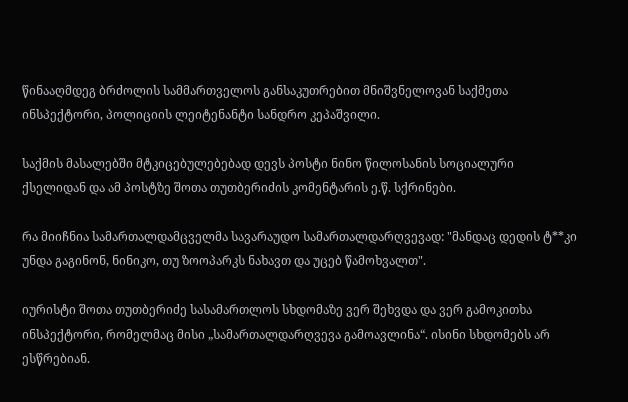წინააღმდეგ ბრძოლის სამმართველოს განსაკუთრებით მნიშვნელოვან საქმეთა ინსპექტორი, პოლიციის ლეიტენანტი სანდრო კეპაშვილი.

საქმის მასალებში მტკიცებულებებად დევს პოსტი ნინო წილოსანის სოციალური ქსელიდან და ამ პოსტზე შოთა თუთბერიძის კომენტარის ე.წ. სქრინები.

რა მიიჩნია სამართალდამცველმა სავარაუდო სამართალდარღვევად: "მანდაც დედის ტ**კი უნდა გაგინონ, ნინიკო, თუ ზოოპარკს ნახავთ და უცებ წამოხვალთ".

იურისტი შოთა თუთბერიძე სასამართლოს სხდომაზე ვერ შეხვდა და ვერ გამოკითხა ინსპექტორი, რომელმაც მისი „სამართალდარღვევა გამოავლინა“. ისინი სხდომებს არ ესწრებიან.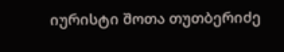იურისტი შოთა თუთბერიძე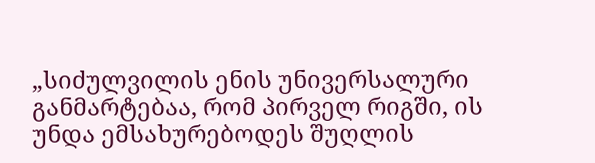„სიძულვილის ენის უნივერსალური განმარტებაა, რომ პირველ რიგში, ის უნდა ემსახურებოდეს შუღლის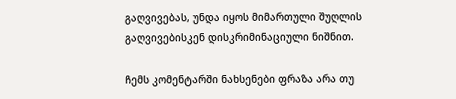გაღვივებას, უნდა იყოს მიმართული შუღლის გაღვივებისკენ დისკრიმინაციული ნიშნით.

ჩემს კომენტარში ნახსენები ფრაზა არა თუ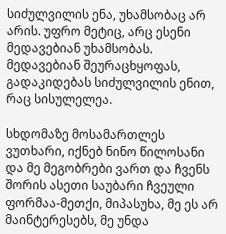სიძულვილის ენა, უხამსობაც არ არის. უფრო მეტიც, არც ესენი მედავებიან უხამსობას. მედავებიან შეურაცხყოფას, გადაკიდებას სიძულვილის ენით, რაც სისულელეა.

სხდომაზე მოსამართლეს ვუთხარი, იქნებ ნინო წილოსანი და მე მეგობრები ვართ და ჩვენს შორის ასეთი საუბარი ჩვეული ფორმაა-მეთქი, მიპასუხა, მე ეს არ მაინტერესებს, მე უნდა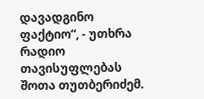დავადგინო ფაქტიო“, - უთხრა რადიო თავისუფლებას შოთა თუთბერიძემ.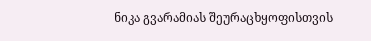ნიკა გვარამიას შეურაცხყოფისთვის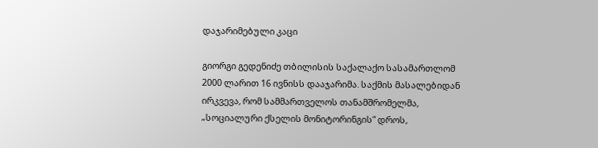დაჯარიმებული კაცი

გიორგი გედენიძე თბილისის საქალაქო სასამართლომ 2000 ლარით 16 ივნისს დააჯარიმა. საქმის მასალებიდან ირკვევა, რომ სამმართველოს თანამშრომელმა, „სოციალური ქსელის მონიტორინგის“ დროს,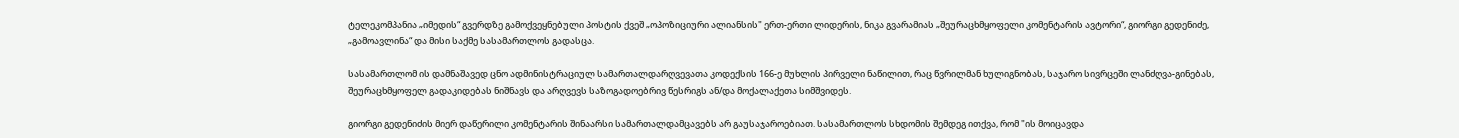ტელეკომპანია „იმედის“ გვერდზე გამოქვეყნებული პოსტის ქვეშ „ოპოზიციური ალიანსის" ერთ-ერთი ლიდერის, ნიკა გვარამიას „შეურაცხმყოფელი კომენტარის ავტორი“, გიორგი გედენიძე, „გამოავლინა“ და მისი საქმე სასამართლოს გადასცა.

სასამართლომ ის დამნაშავედ ცნო ადმინისტრაციულ სამართალდარღვევათა კოდექსის 166-ე მუხლის პირველი ნაწილით, რაც წვრილმან ხულიგნობას, საჯარო სივრცეში ლანძღვა-გინებას, შეურაცხმყოფელ გადაკიდებას ნიშნავს და არღვევს საზოგადოებრივ წესრიგს ან/და მოქალაქეთა სიმშვიდეს.

გიორგი გედენიძის მიერ დაწერილი კომენტარის შინაარსი სამართალდამცავებს არ გაუსაჯაროებიათ. სასამართლოს სხდომის შემდეგ ითქვა, რომ "ის მოიცავდა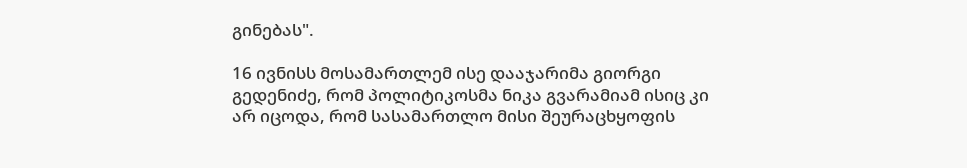გინებას".

16 ივნისს მოსამართლემ ისე დააჯარიმა გიორგი გედენიძე, რომ პოლიტიკოსმა ნიკა გვარამიამ ისიც კი არ იცოდა, რომ სასამართლო მისი შეურაცხყოფის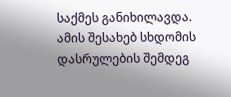საქმეს განიხილავდა. ამის შესახებ სხდომის დასრულების შემდეგ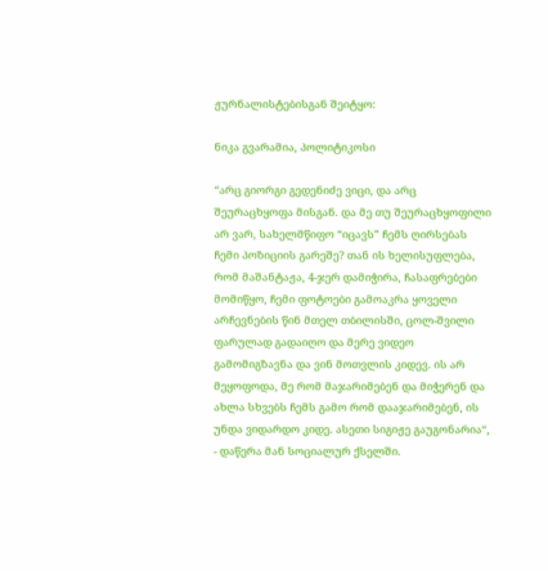ჟურნალისტებისგან შეიტყო:

ნიკა გვარამია, პოლიტიკოსი

“არც გიორგი გედენიძე ვიცი, და არც შეურაცხყოფა მისგან. და მე თუ შეურაცხყოფილი არ ვარ, სახელმწიფო “იცავს” ჩემს ღირსებას ჩემი პოზიციის გარეშე? თან ის ხელისუფლება, რომ მაშანტაჟა, 4-ჯერ დამიჭირა, ჩასაფრებები მომიწყო, ჩემი ფოტოები გამოაკრა ყოველი არჩევნების წინ მთელ თბილისში, ცოლ-შვილი ფარულად გადაიღო და მერე ვიდეო გამომიგზავნა და ვინ მოთვლის კიდევ. ის არ მეყოფოდა, მე რომ მაჯარიმებენ და მიჭერენ და ახლა სხვებს ჩემს გამო რომ დააჯარიმებენ, ის უნდა ვიდარდო კიდე. ასეთი სიგიჟე გაუგონარია“, - დაწერა მან სოციალურ ქსელში.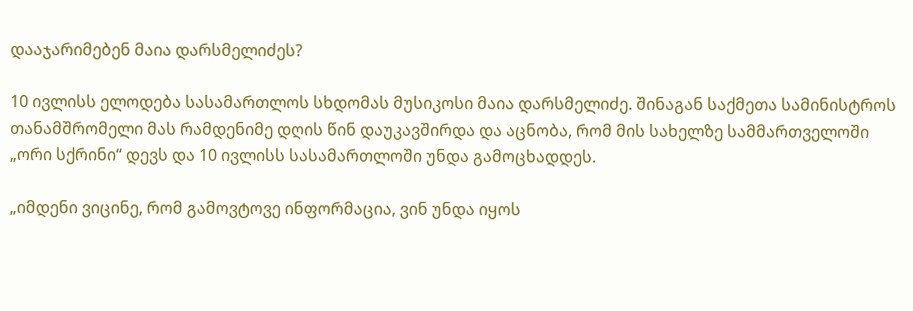დააჯარიმებენ მაია დარსმელიძეს?

10 ივლისს ელოდება სასამართლოს სხდომას მუსიკოსი მაია დარსმელიძე. შინაგან საქმეთა სამინისტროს თანამშრომელი მას რამდენიმე დღის წინ დაუკავშირდა და აცნობა, რომ მის სახელზე სამმართველოში „ორი სქრინი“ დევს და 10 ივლისს სასამართლოში უნდა გამოცხადდეს.

„იმდენი ვიცინე, რომ გამოვტოვე ინფორმაცია, ვინ უნდა იყოს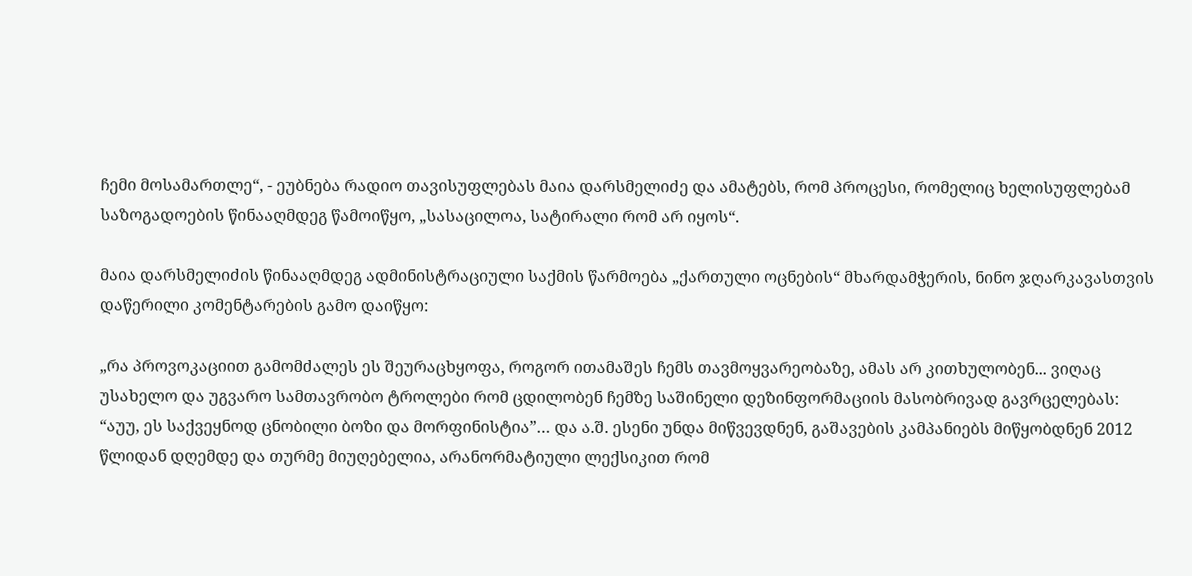ჩემი მოსამართლე“, - ეუბნება რადიო თავისუფლებას მაია დარსმელიძე და ამატებს, რომ პროცესი, რომელიც ხელისუფლებამ საზოგადოების წინააღმდეგ წამოიწყო, „სასაცილოა, სატირალი რომ არ იყოს“.

მაია დარსმელიძის წინააღმდეგ ადმინისტრაციული საქმის წარმოება „ქართული ოცნების“ მხარდამჭერის, ნინო ჯღარკავასთვის დაწერილი კომენტარების გამო დაიწყო:

„რა პროვოკაციით გამომძალეს ეს შეურაცხყოფა, როგორ ითამაშეს ჩემს თავმოყვარეობაზე, ამას არ კითხულობენ... ვიღაც უსახელო და უგვარო სამთავრობო ტროლები რომ ცდილობენ ჩემზე საშინელი დეზინფორმაციის მასობრივად გავრცელებას: “აუუ, ეს საქვეყნოდ ცნობილი ბოზი და მორფინისტია”… და ა.შ. ესენი უნდა მიწვევდნენ, გაშავების კამპანიებს მიწყობდნენ 2012 წლიდან დღემდე და თურმე მიუღებელია, არანორმატიული ლექსიკით რომ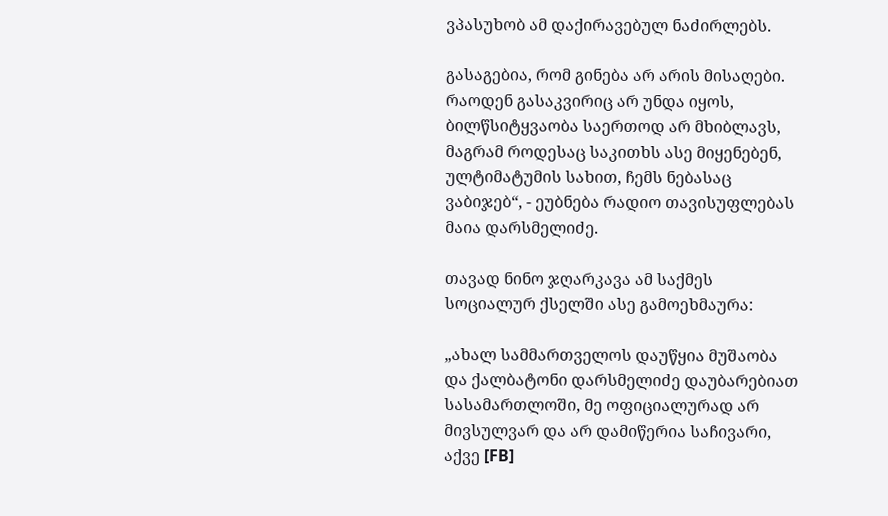ვპასუხობ ამ დაქირავებულ ნაძირლებს.

გასაგებია, რომ გინება არ არის მისაღები. რაოდენ გასაკვირიც არ უნდა იყოს, ბილწსიტყვაობა საერთოდ არ მხიბლავს, მაგრამ როდესაც საკითხს ასე მიყენებენ, ულტიმატუმის სახით, ჩემს ნებასაც ვაბიჯებ“, - ეუბნება რადიო თავისუფლებას მაია დარსმელიძე.

თავად ნინო ჯღარკავა ამ საქმეს სოციალურ ქსელში ასე გამოეხმაურა:

„ახალ სამმართველოს დაუწყია მუშაობა და ქალბატონი დარსმელიძე დაუბარებიათ სასამართლოში, მე ოფიციალურად არ მივსულვარ და არ დამიწერია საჩივარი, აქვე [FB]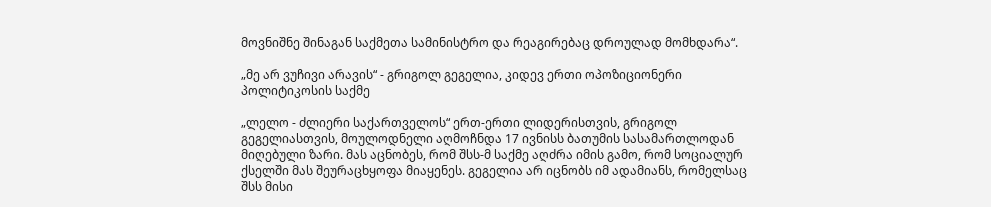მოვნიშნე შინაგან საქმეთა სამინისტრო და რეაგირებაც დროულად მომხდარა“.

„მე არ ვუჩივი არავის“ - გრიგოლ გეგელია, კიდევ ერთი ოპოზიციონერი პოლიტიკოსის საქმე

„ლელო - ძლიერი საქართველოს“ ერთ-ერთი ლიდერისთვის, გრიგოლ გეგელიასთვის, მოულოდნელი აღმოჩნდა 17 ივნისს ბათუმის სასამართლოდან მიღებული ზარი. მას აცნობეს, რომ შსს-მ საქმე აღძრა იმის გამო, რომ სოციალურ ქსელში მას შეურაცხყოფა მიაყენეს. გეგელია არ იცნობს იმ ადამიანს, რომელსაც შსს მისი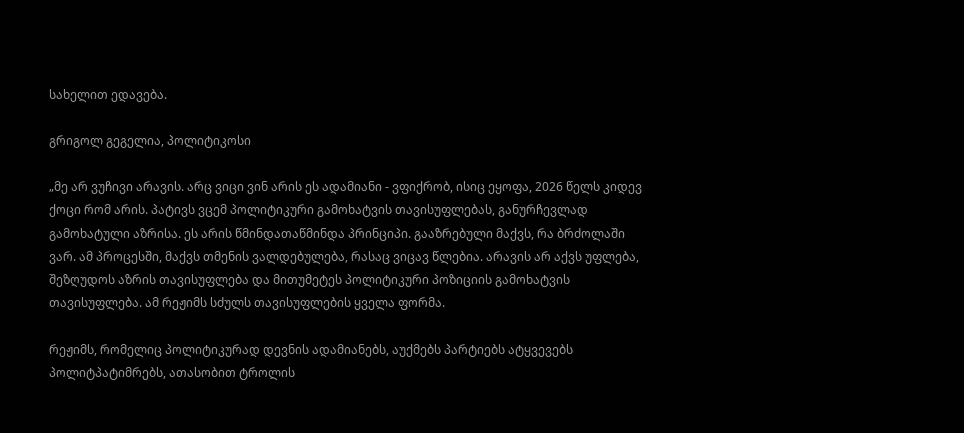სახელით ედავება.

გრიგოლ გეგელია, პოლიტიკოსი

„მე არ ვუჩივი არავის. არც ვიცი ვინ არის ეს ადამიანი - ვფიქრობ, ისიც ეყოფა, 2026 წელს კიდევ ქოცი რომ არის. პატივს ვცემ პოლიტიკური გამოხატვის თავისუფლებას, განურჩევლად გამოხატული აზრისა. ეს არის წმინდათაწმინდა პრინციპი. გააზრებული მაქვს, რა ბრძოლაში ვარ. ამ პროცესში, მაქვს თმენის ვალდებულება, რასაც ვიცავ წლებია. არავის არ აქვს უფლება, შეზღუდოს აზრის თავისუფლება და მითუმეტეს პოლიტიკური პოზიციის გამოხატვის თავისუფლება. ამ რეჟიმს სძულს თავისუფლების ყველა ფორმა.

რეჟიმს, რომელიც პოლიტიკურად დევნის ადამიანებს, აუქმებს პარტიებს ატყვევებს პოლიტპატიმრებს, ათასობით ტროლის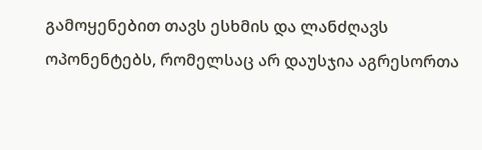გამოყენებით თავს ესხმის და ლანძღავს ოპონენტებს, რომელსაც არ დაუსჯია აგრესორთა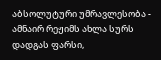აბსოლუტური უმრავლესობა - ამნაირ რეჟიმს ახლა სურს დადგას ფარსი,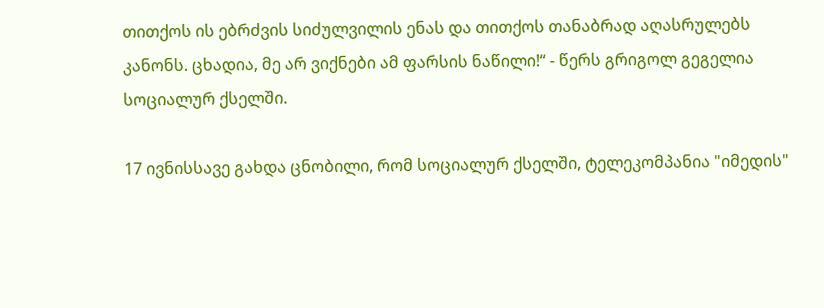თითქოს ის ებრძვის სიძულვილის ენას და თითქოს თანაბრად აღასრულებს კანონს. ცხადია, მე არ ვიქნები ამ ფარსის ნაწილი!“ - წერს გრიგოლ გეგელია სოციალურ ქსელში.

17 ივნისსავე გახდა ცნობილი, რომ სოციალურ ქსელში, ტელეკომპანია "იმედის"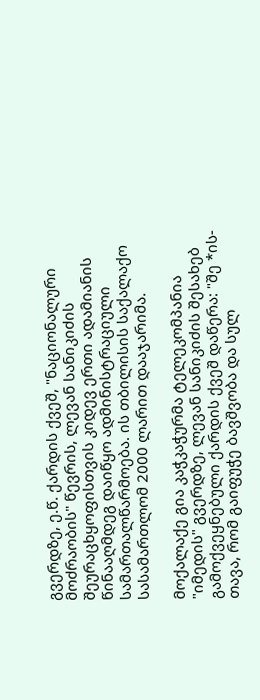გვერდზე, ე.წ. ქარდის ქვეშ, "ნაციონალური მოძრაობის" წევრის, ლევან სანიკიძის შეურაცხყოფისთვის კიდევ ერთი ადამიანის წინააღმდეგ დაიწყო ადმინისტრაციული სამართალწარმოება. ის თბილისის საქალაქო სასამართლომ 2000 ლარით დააჯარიმა.

მოქალაქე გია კაჭკაჭურმა ტელეკომპანია "იმედის" გვერდზე, ლევან სანიკიძის შესახებ გამოქვეყნებული ქარდის ქვეშ დაწერა: "შე *ის-თავა, რომ გაიფუჭე ბავშვობა და სულ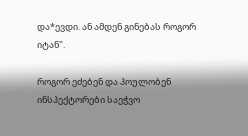და*ევდი. ან ამდენ გინებას როგორ იტან".

როგორ ეძებენ და პოულობენ ინსპექტორები საეჭვო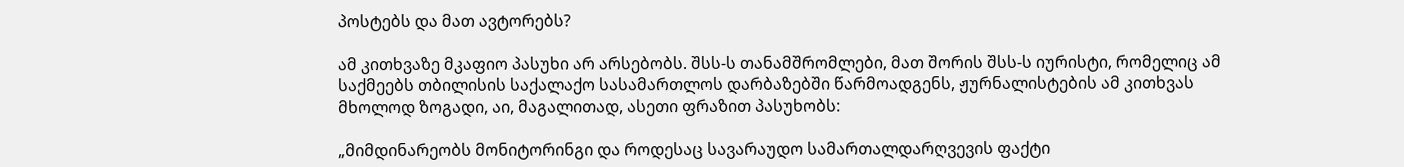პოსტებს და მათ ავტორებს?

ამ კითხვაზე მკაფიო პასუხი არ არსებობს. შსს-ს თანამშრომლები, მათ შორის შსს-ს იურისტი, რომელიც ამ საქმეებს თბილისის საქალაქო სასამართლოს დარბაზებში წარმოადგენს, ჟურნალისტების ამ კითხვას მხოლოდ ზოგადი, აი, მაგალითად, ასეთი ფრაზით პასუხობს:

„მიმდინარეობს მონიტორინგი და როდესაც სავარაუდო სამართალდარღვევის ფაქტი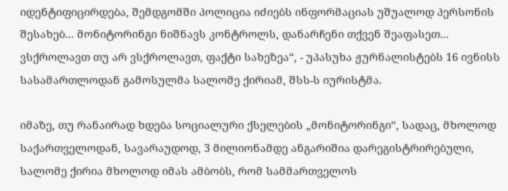იდენტიფიცირდება, შემდგომში პოლიცია იძიებს ინფორმაციას უშუალოდ პერსონის შესახებ... მონიტორინგი ნიშნავს კონტროლს, დანარჩენი თქვენ შეაფასეთ... ვსქროლავთ თუ არ ვსქროლავთ, ფაქტი სახეზეა“, - უპასუხა ჟურნალისტებს 16 ივნისს სასამართლოდან გამოსულმა სალომე ქირიამ, შსს-ს იურისტმა.

იმაზე, თუ რანაირად ხდება სოციალური ქსელების „მონიტორინგი“, სადაც, მხოლოდ საქართველოდან, სავარაუდოდ, 3 მილიონამდე ანგარიშია დარეგისტრირებული, სალომე ქირია მხოლოდ იმას ამბობს, რომ სამმართველოს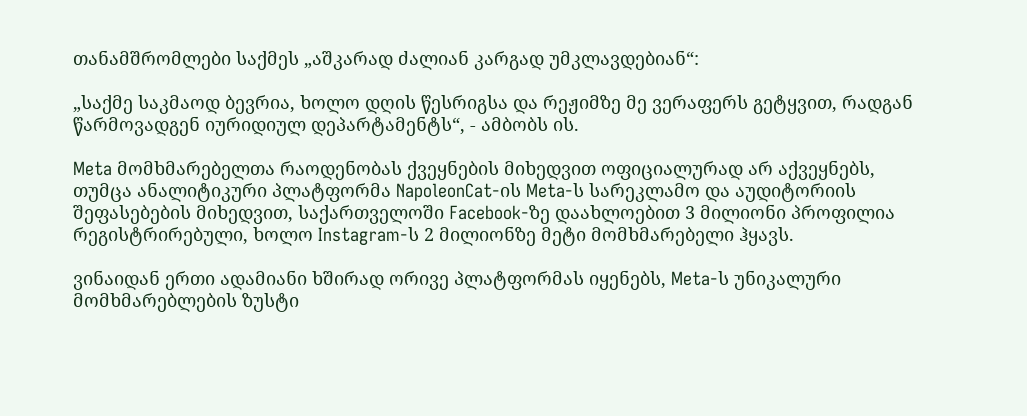თანამშრომლები საქმეს „აშკარად ძალიან კარგად უმკლავდებიან“:

„საქმე საკმაოდ ბევრია, ხოლო დღის წესრიგსა და რეჟიმზე მე ვერაფერს გეტყვით, რადგან წარმოვადგენ იურიდიულ დეპარტამენტს“, - ამბობს ის.

Meta მომხმარებელთა რაოდენობას ქვეყნების მიხედვით ოფიციალურად არ აქვეყნებს, თუმცა ანალიტიკური პლატფორმა NapoleonCat-ის Meta-ს სარეკლამო და აუდიტორიის შეფასებების მიხედვით, საქართველოში Facebook-ზე დაახლოებით 3 მილიონი პროფილია რეგისტრირებული, ხოლო Instagram-ს 2 მილიონზე მეტი მომხმარებელი ჰყავს.

ვინაიდან ერთი ადამიანი ხშირად ორივე პლატფორმას იყენებს, Meta-ს უნიკალური მომხმარებლების ზუსტი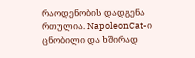რაოდენობის დადგენა რთულია. NapoleonCat-ი ცნობილი და ხშირად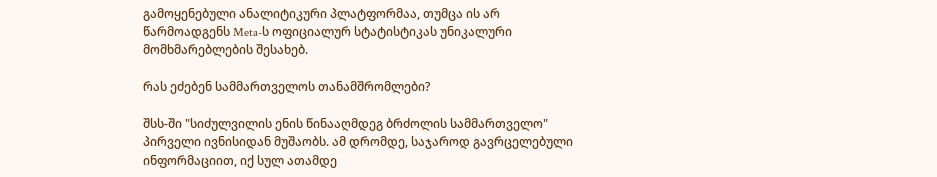გამოყენებული ანალიტიკური პლატფორმაა, თუმცა ის არ წარმოადგენს Meta-ს ოფიციალურ სტატისტიკას უნიკალური მომხმარებლების შესახებ.

რას ეძებენ სამმართველოს თანამშრომლები?

შსს-ში "სიძულვილის ენის წინააღმდეგ ბრძოლის სამმართველო" პირველი ივნისიდან მუშაობს. ამ დრომდე, საჯაროდ გავრცელებული ინფორმაციით, იქ სულ ათამდე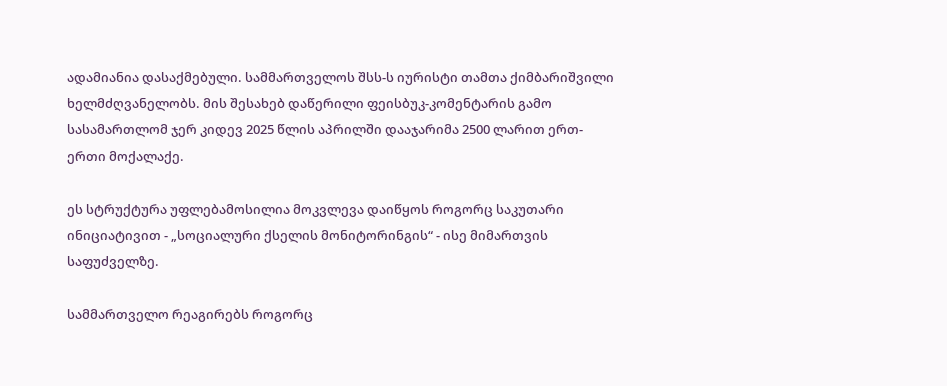ადამიანია დასაქმებული. სამმართველოს შსს-ს იურისტი თამთა ქიმბარიშვილი ხელმძღვანელობს. მის შესახებ დაწერილი ფეისბუკ-კომენტარის გამო სასამართლომ ჯერ კიდევ 2025 წლის აპრილში დააჯარიმა 2500 ლარით ერთ-ერთი მოქალაქე.

ეს სტრუქტურა უფლებამოსილია მოკვლევა დაიწყოს როგორც საკუთარი ინიციატივით - „სოციალური ქსელის მონიტორინგის“ - ისე მიმართვის საფუძველზე.

სამმართველო რეაგირებს როგორც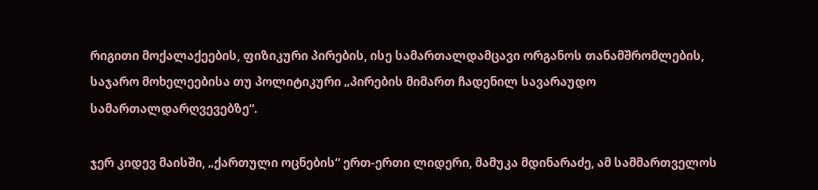რიგითი მოქალაქეების, ფიზიკური პირების, ისე სამართალდამცავი ორგანოს თანამშრომლების, საჯარო მოხელეებისა თუ პოლიტიკური „პირების მიმართ ჩადენილ სავარაუდო სამართალდარღვევებზე“.

ჯერ კიდევ მაისში, „ქართული ოცნების“ ერთ-ერთი ლიდერი, მამუკა მდინარაძე, ამ სამმართველოს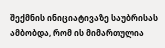შექმნის ინიციატივაზე საუბრისას ამბობდა, რომ ის მიმართულია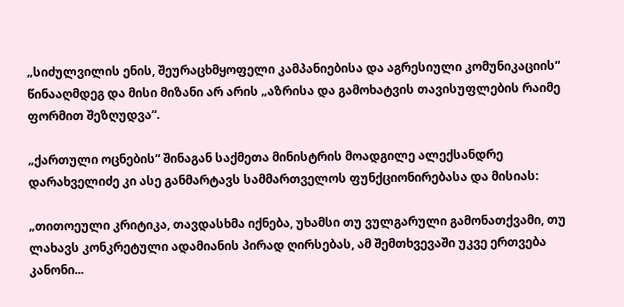„სიძულვილის ენის, შეურაცხმყოფელი კამპანიებისა და აგრესიული კომუნიკაციის“ წინააღმდეგ და მისი მიზანი არ არის „აზრისა და გამოხატვის თავისუფლების რაიმე ფორმით შეზღუდვა“.

„ქართული ოცნების“ შინაგან საქმეთა მინისტრის მოადგილე ალექსანდრე დარახველიძე კი ასე განმარტავს სამმართველოს ფუნქციონირებასა და მისიას:

„თითოეული კრიტიკა, თავდასხმა იქნება, უხამსი თუ ვულგარული გამონათქვამი, თუ ლახავს კონკრეტული ადამიანის პირად ღირსებას, ამ შემთხვევაში უკვე ერთვება კანონი...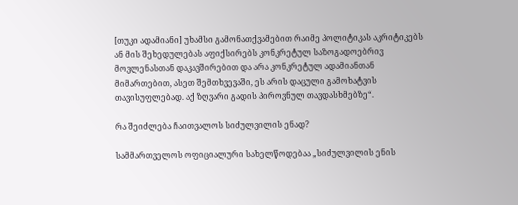[თუკი ადამიანი] უხამსი გამონათქვამებით რაიმე პოლიტიკას აკრიტიკებს ან მის შეხედულებას აფიქსირებს კონკრეტულ საზოგადოებრივ მოვლენასთან დაკავშირებით და არა კონკრეტულ ადამიანთან მიმართებით, ასეთ შემთხვევაში, ეს არის დაცული გამოხატვის თავისუფლებად. აქ ზღვარი გადის პიროვნულ თავდასხმებზე“.

რა შეიძლება ჩაითვალოს სიძულვილის ენად?

სამმართველოს ოფიციალური სახელწოდებაა „სიძულვილის ენის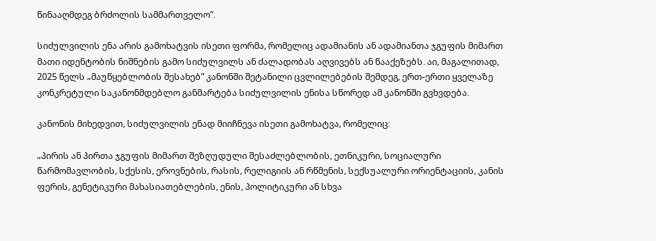წინააღმდეგ ბრძოლის სამმართველო“.

სიძულვილის ენა არის გამოხატვის ისეთი ფორმა, რომელიც ადამიანის ან ადამიანთა ჯგუფის მიმართ მათი იდენტობის ნიშნების გამო სიძულვილს ან ძალადობას აღვივებს ან წააქეზებს. აი, მაგალითად, 2025 წელს „მაუწყებლობის შესახებ“ კანონში შეტანილი ცვლილებების შემდეგ, ერთ-ერთი ყველაზე კონკრეტული საკანონმდებლო განმარტება სიძულვილის ენისა სწორედ ამ კანონში გვხვდება.

კანონის მიხედვით, სიძულვილის ენად მიიჩნევა ისეთი გამოხატვა, რომელიც:

„პირის ან პირთა ჯგუფის მიმართ შეზღუდული შესაძლებლობის, ეთნიკური, სოციალური წარმომავლობის, სქესის, ეროვნების, რასის, რელიგიის ან რწმენის, სექსუალური ორიენტაციის, კანის ფერის, გენეტიკური მახასიათებლების, ენის, პოლიტიკური ან სხვა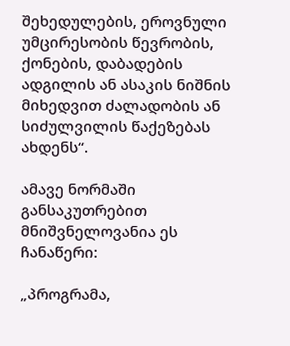შეხედულების, ეროვნული უმცირესობის წევრობის, ქონების, დაბადების ადგილის ან ასაკის ნიშნის მიხედვით ძალადობის ან სიძულვილის წაქეზებას ახდენს“.

ამავე ნორმაში განსაკუთრებით მნიშვნელოვანია ეს ჩანაწერი:

„პროგრამა,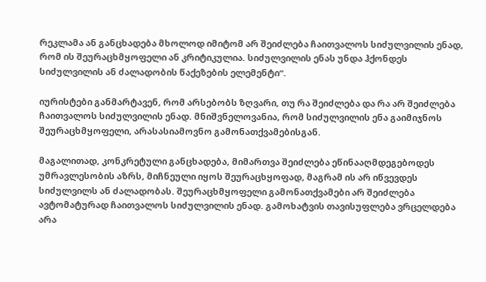რეკლამა ან განცხადება მხოლოდ იმიტომ არ შეიძლება ჩაითვალოს სიძულვილის ენად, რომ ის შეურაცხმყოფელი ან კრიტიკულია. სიძულვილის ენას უნდა ჰქონდეს სიძულვილის ან ძალადობის წაქეზების ელემენტი“.

იურისტები განმარტავენ, რომ არსებობს ზღვარი, თუ რა შეიძლება და რა არ შეიძლება ჩაითვალოს სიძულვილის ენად. მნიშვნელოვანია, რომ სიძულვილის ენა გაიმიჯნოს შეურაცხმყოფელი, არასასიამოვნო გამონათქვამებისგან.

მაგალითად, კონკრეტული განცხადება, მიმართვა შეიძლება ეწინააღმდეგებოდეს უმრავლესობის აზრს, მიჩნეული იყოს შეურაცხყოფად, მაგრამ ის არ იწვევდეს სიძულვილს ან ძალადობას. შეურაცხმყოფელი გამონათქვამები არ შეიძლება ავტომატურად ჩაითვალოს სიძულვილის ენად. გამოხატვის თავისუფლება ვრცელდება არა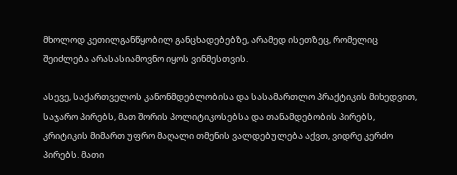მხოლოდ კეთილგანწყობილ განცხადებებზე, არამედ ისეთზეც, რომელიც შეიძლება არასასიამოვნო იყოს ვინმესთვის.

ასევე, საქართველოს კანონმდებლობისა და სასამართლო პრაქტიკის მიხედვით, საჯარო პირებს, მათ შორის პოლიტიკოსებსა და თანამდებობის პირებს, კრიტიკის მიმართ უფრო მაღალი თმენის ვალდებულება აქვთ, ვიდრე კერძო პირებს. მათი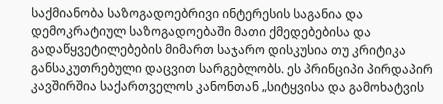საქმიანობა საზოგადოებრივი ინტერესის საგანია და დემოკრატიულ საზოგადოებაში მათი ქმედებებისა და გადაწყვეტილებების მიმართ საჯარო დისკუსია თუ კრიტიკა განსაკუთრებული დაცვით სარგებლობს. ეს პრინციპი პირდაპირ კავშირშია საქართველოს კანონთან „სიტყვისა და გამოხატვის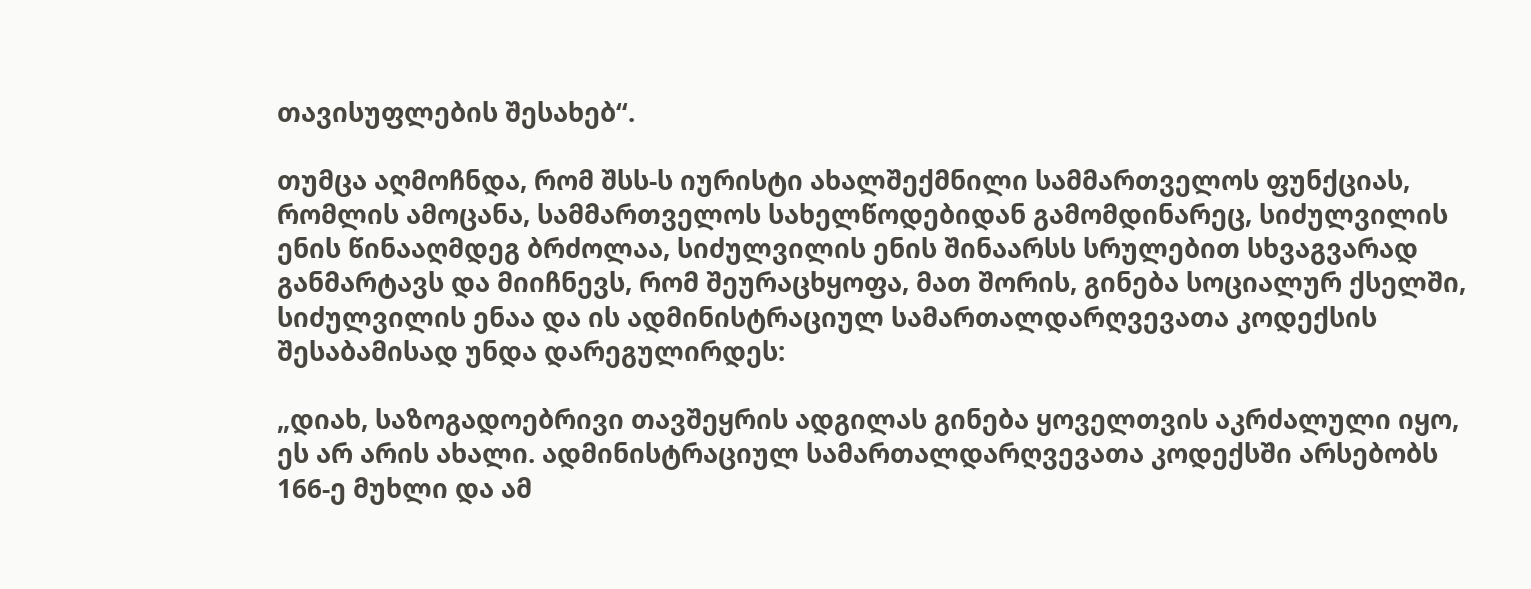თავისუფლების შესახებ“.

თუმცა აღმოჩნდა, რომ შსს-ს იურისტი ახალშექმნილი სამმართველოს ფუნქციას, რომლის ამოცანა, სამმართველოს სახელწოდებიდან გამომდინარეც, სიძულვილის ენის წინააღმდეგ ბრძოლაა, სიძულვილის ენის შინაარსს სრულებით სხვაგვარად განმარტავს და მიიჩნევს, რომ შეურაცხყოფა, მათ შორის, გინება სოციალურ ქსელში, სიძულვილის ენაა და ის ადმინისტრაციულ სამართალდარღვევათა კოდექსის შესაბამისად უნდა დარეგულირდეს:

„დიახ, საზოგადოებრივი თავშეყრის ადგილას გინება ყოველთვის აკრძალული იყო, ეს არ არის ახალი. ადმინისტრაციულ სამართალდარღვევათა კოდექსში არსებობს 166-ე მუხლი და ამ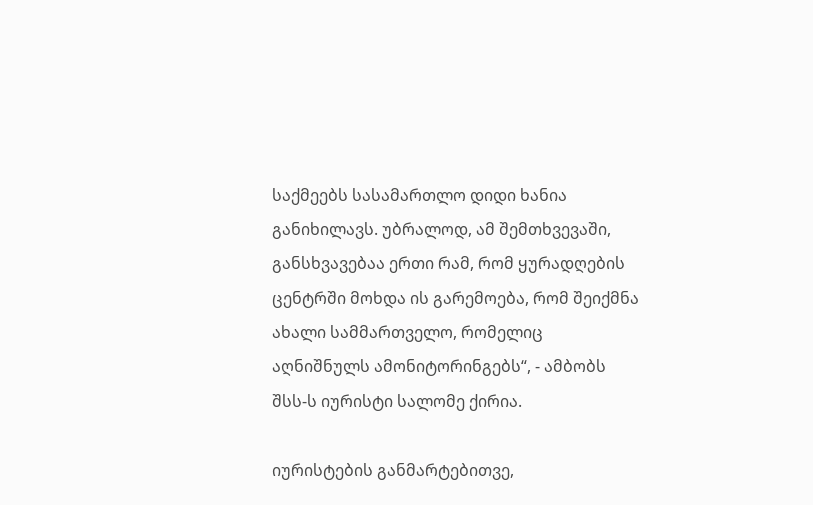საქმეებს სასამართლო დიდი ხანია განიხილავს. უბრალოდ, ამ შემთხვევაში, განსხვავებაა ერთი რამ, რომ ყურადღების ცენტრში მოხდა ის გარემოება, რომ შეიქმნა ახალი სამმართველო, რომელიც აღნიშნულს ამონიტორინგებს“, - ამბობს შსს-ს იურისტი სალომე ქირია.

იურისტების განმარტებითვე,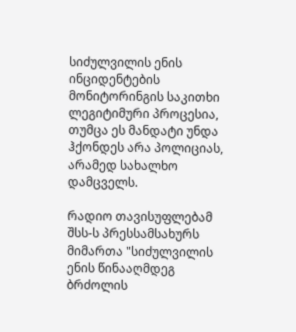სიძულვილის ენის ინციდენტების მონიტორინგის საკითხი ლეგიტიმური პროცესია, თუმცა ეს მანდატი უნდა ჰქონდეს არა პოლიციას, არამედ სახალხო დამცველს.

რადიო თავისუფლებამ შსს-ს პრესსამსახურს მიმართა "სიძულვილის ენის წინააღმდეგ ბრძოლის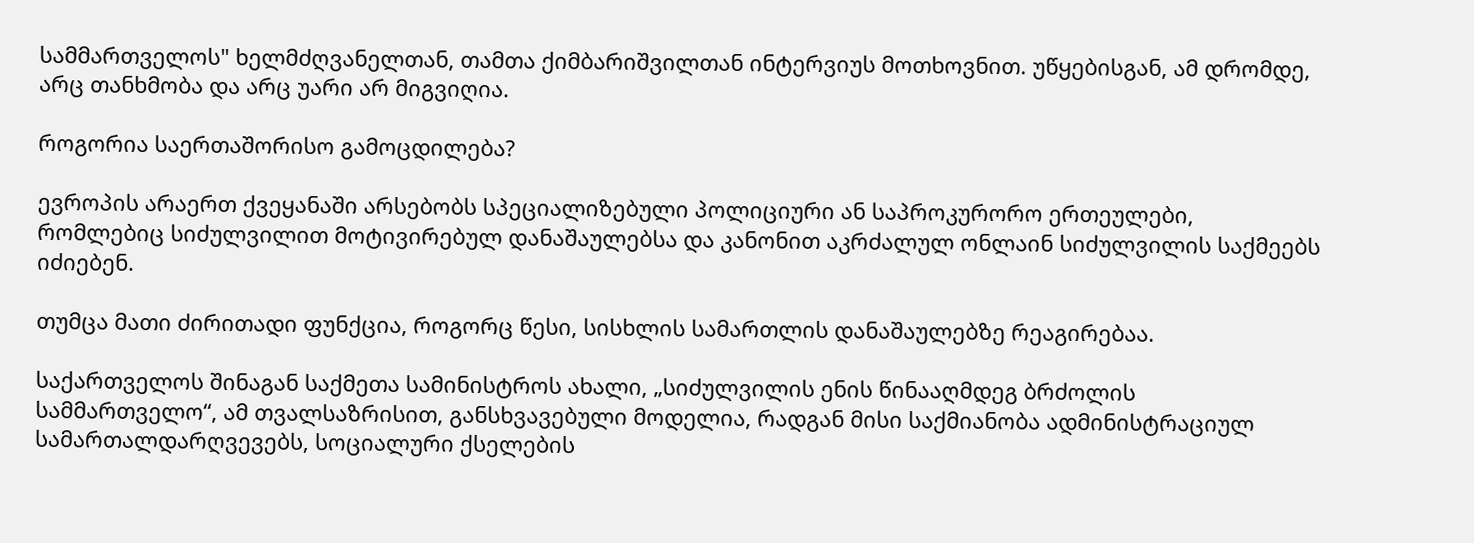სამმართველოს" ხელმძღვანელთან, თამთა ქიმბარიშვილთან ინტერვიუს მოთხოვნით. უწყებისგან, ამ დრომდე, არც თანხმობა და არც უარი არ მიგვიღია.

როგორია საერთაშორისო გამოცდილება?

ევროპის არაერთ ქვეყანაში არსებობს სპეციალიზებული პოლიციური ან საპროკურორო ერთეულები, რომლებიც სიძულვილით მოტივირებულ დანაშაულებსა და კანონით აკრძალულ ონლაინ სიძულვილის საქმეებს იძიებენ.

თუმცა მათი ძირითადი ფუნქცია, როგორც წესი, სისხლის სამართლის დანაშაულებზე რეაგირებაა.

საქართველოს შინაგან საქმეთა სამინისტროს ახალი, „სიძულვილის ენის წინააღმდეგ ბრძოლის სამმართველო“, ამ თვალსაზრისით, განსხვავებული მოდელია, რადგან მისი საქმიანობა ადმინისტრაციულ სამართალდარღვევებს, სოციალური ქსელების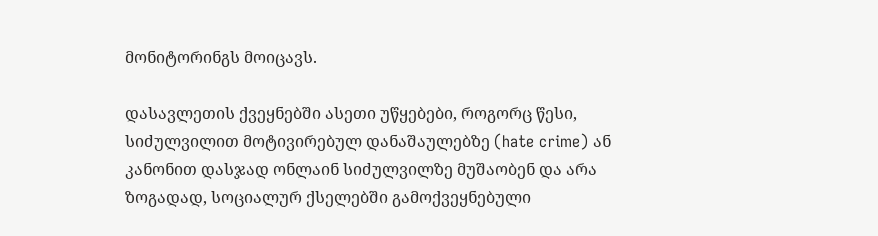მონიტორინგს მოიცავს.

დასავლეთის ქვეყნებში ასეთი უწყებები, როგორც წესი, სიძულვილით მოტივირებულ დანაშაულებზე (hate crime) ან კანონით დასჯად ონლაინ სიძულვილზე მუშაობენ და არა ზოგადად, სოციალურ ქსელებში გამოქვეყნებული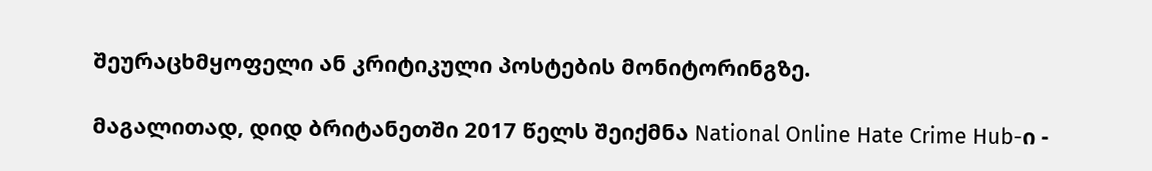შეურაცხმყოფელი ან კრიტიკული პოსტების მონიტორინგზე.

მაგალითად, დიდ ბრიტანეთში 2017 წელს შეიქმნა National Online Hate Crime Hub-ი -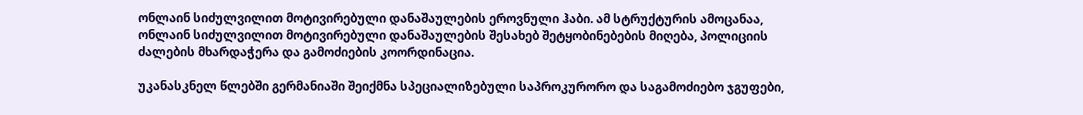ონლაინ სიძულვილით მოტივირებული დანაშაულების ეროვნული ჰაბი. ამ სტრუქტურის ამოცანაა, ონლაინ სიძულვილით მოტივირებული დანაშაულების შესახებ შეტყობინებების მიღება, პოლიციის ძალების მხარდაჭერა და გამოძიების კოორდინაცია.

უკანასკნელ წლებში გერმანიაში შეიქმნა სპეციალიზებული საპროკურორო და საგამოძიებო ჯგუფები,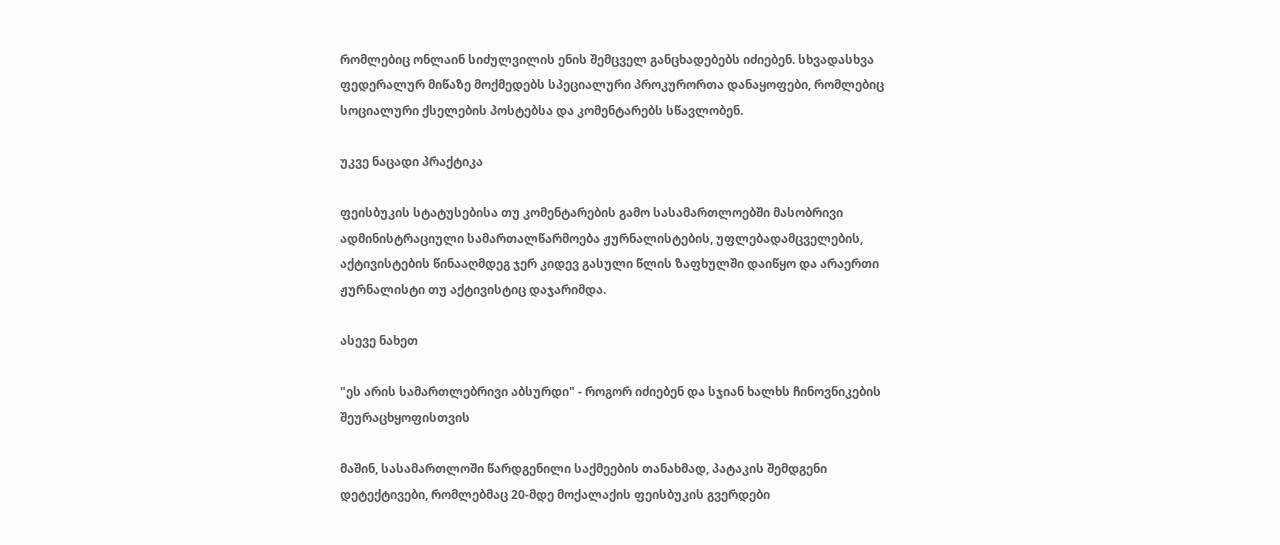რომლებიც ონლაინ სიძულვილის ენის შემცველ განცხადებებს იძიებენ. სხვადასხვა ფედერალურ მიწაზე მოქმედებს სპეციალური პროკურორთა დანაყოფები, რომლებიც სოციალური ქსელების პოსტებსა და კომენტარებს სწავლობენ.

უკვე ნაცადი პრაქტიკა

ფეისბუკის სტატუსებისა თუ კომენტარების გამო სასამართლოებში მასობრივი ადმინისტრაციული სამართალწარმოება ჟურნალისტების, უფლებადამცველების, აქტივისტების წინააღმდეგ ჯერ კიდევ გასული წლის ზაფხულში დაიწყო და არაერთი ჟურნალისტი თუ აქტივისტიც დაჯარიმდა.

ასევე ნახეთ

"ეს არის სამართლებრივი აბსურდი" - როგორ იძიებენ და სჯიან ხალხს ჩინოვნიკების შეურაცხყოფისთვის

მაშინ, სასამართლოში წარდგენილი საქმეების თანახმად, პატაკის შემდგენი დეტექტივები, რომლებმაც 20-მდე მოქალაქის ფეისბუკის გვერდები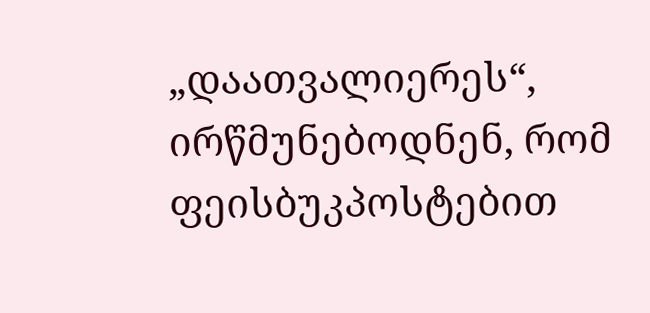„დაათვალიერეს“, ირწმუნებოდნენ, რომ ფეისბუკპოსტებით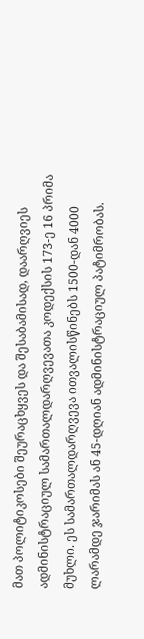მათ პოლიტიკოსები შეურაცხყვეს და შესაბამისად, დაარღვიეს ადმინისტრაციულ სამართალდარღვევათა კოდექსის 173-ე 16 პრიმა მუხლი. ეს სამართალდარღვევა ითვალისწინებს 1500-დან 4000 ლარამდე ჯარიმას ან 45-დღიან ადმინისტრაციულ პატიმრობას.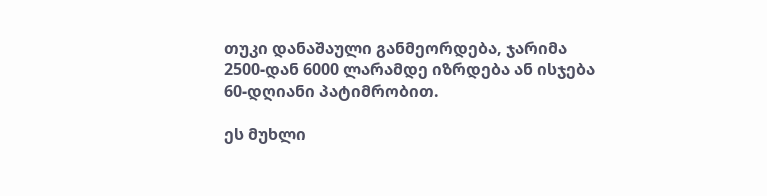თუკი დანაშაული განმეორდება, ჯარიმა 2500-დან 6000 ლარამდე იზრდება ან ისჯება 60-დღიანი პატიმრობით.

ეს მუხლი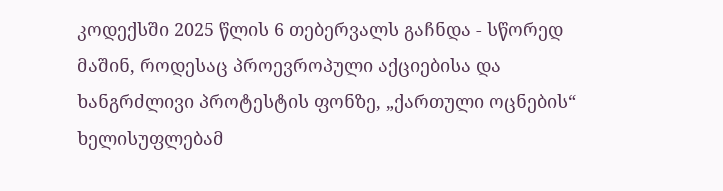კოდექსში 2025 წლის 6 თებერვალს გაჩნდა - სწორედ მაშინ, როდესაც პროევროპული აქციებისა და ხანგრძლივი პროტესტის ფონზე, „ქართული ოცნების“ ხელისუფლებამ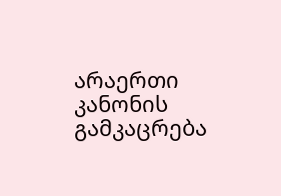არაერთი კანონის გამკაცრება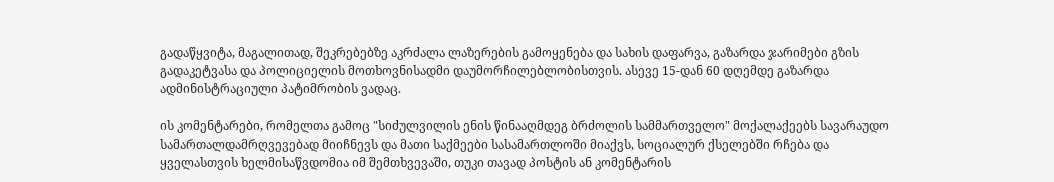გადაწყვიტა, მაგალითად, შეკრებებზე აკრძალა ლაზერების გამოყენება და სახის დაფარვა, გაზარდა ჯარიმები გზის გადაკეტვასა და პოლიციელის მოთხოვნისადმი დაუმორჩილებლობისთვის. ასევე 15-დან 60 დღემდე გაზარდა ადმინისტრაციული პატიმრობის ვადაც.

ის კომენტარები, რომელთა გამოც "სიძულვილის ენის წინააღმდეგ ბრძოლის სამმართველო" მოქალაქეებს სავარაუდო სამართალდამრღვევებად მიიჩნევს და მათი საქმეები სასამართლოში მიაქვს, სოციალურ ქსელებში რჩება და ყველასთვის ხელმისაწვდომია იმ შემთხვევაში, თუკი თავად პოსტის ან კომენტარის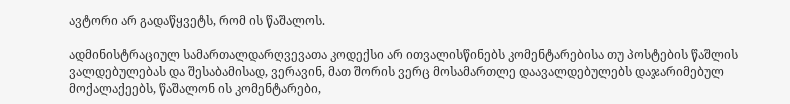ავტორი არ გადაწყვეტს, რომ ის წაშალოს.

ადმინისტრაციულ სამართალდარღვევათა კოდექსი არ ითვალისწინებს კომენტარებისა თუ პოსტების წაშლის ვალდებულებას და შესაბამისად, ვერავინ, მათ შორის ვერც მოსამართლე დაავალდებულებს დაჯარიმებულ მოქალაქეებს, წაშალონ ის კომენტარები,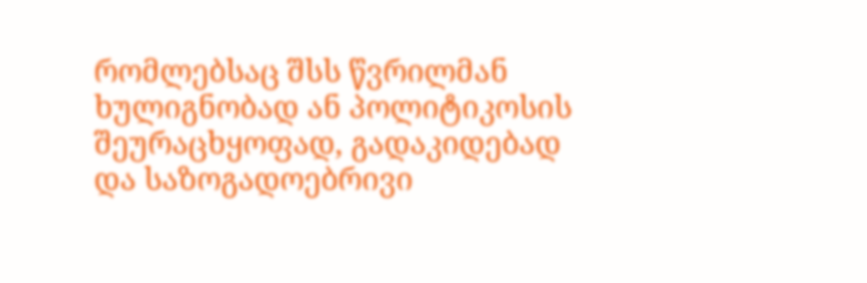რომლებსაც შსს წვრილმან ხულიგნობად ან პოლიტიკოსის შეურაცხყოფად, გადაკიდებად და საზოგადოებრივი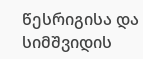წესრიგისა და სიმშვიდის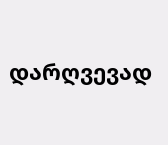დარღვევად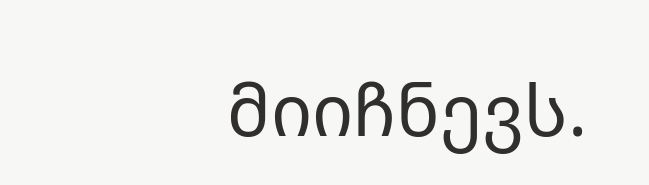მიიჩნევს.